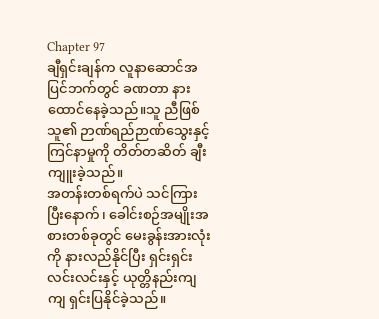Chapter 97
ချီရှင်းချန်က လူနာဆောင်အပြင်ဘက်တွင် ခဏတာ နားထောင်နေခဲ့သည်။သူ ညီဖြစ်သူ၏ ဉာဏ်ရည်ဉာဏ်သွေးနှင့် ကြင်နာမှုကို တိတ်တဆိတ် ချီးကျူးခဲ့သည်။
အတန်းတစ်ရက်ပဲ သင်ကြားပြီးနောက်၊ ခေါင်းစဉ်အမျိုးအစားတစ်ခုတွင် မေးခွန်းအားလုံးကို နားလည်နိုင်ပြီး ရှင်းရှင်းလင်းလင်းနှင့် ယုတ္တိနည်းကျကျ ရှင်းပြနိုင်ခဲ့သည်။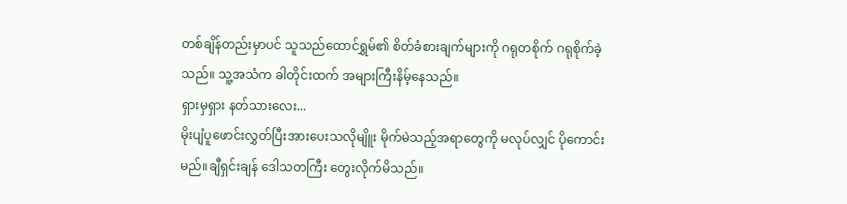တစ်ချိန်တည်းမှာပင် သူသည်ထောင်ရွှမ်၏ စိတ်ခံစားချက်များကို ဂရုတစိုက် ဂရုစိုက်ခဲ့သည်။ သူ့အသံက ခါတိုင်းထက် အများကြီးနိမ့်နေသည်။
ရှားမှရှား နတ်သားလေး...
မိုးပျံပူဖောင်းလွှတ်ပြီးအားပေးသလိုမျိူး မိုက်မဲသည့်အရာတွေကို မလုပ်လျှင် ပိုကောင်းမည်။ချီရှင်းချန် ဒေါသတကြီး တွေးလိုက်မိသည်။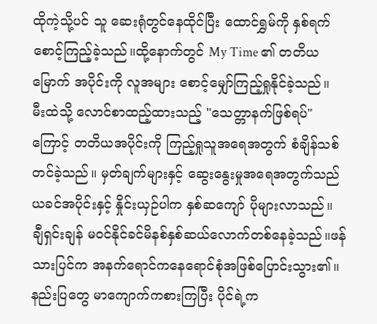ထိုကဲ့သို့ပင် သူ ဆေးရုံတွင်နေထိုင်ပြီး ထောင်ရွှမ်ကို နှစ်ရက်စောင့်ကြည့်ခဲ့သည်။ထို့နောက်တွင် My Time ၏ တတိယမြောက် အပိုင်းကို လူအများ စောင့်မျှော်ကြည့်ရှုနိုင်ခဲ့သည်။
မီးထဲသို့ လောင်စာထည့်ထားသည့် "သေတ္တာနက်ဖြစ်ရပ်" ကြောင့် တတိယအပိုင်းကို ကြည့်ရှုသူအရေအတွက် စံချိန်သစ်တင်ခဲ့သည်။ မှတ်ချက်များနှင့် ဆွေးနွေးမှုအရေအတွက်သည် ယခင်အပိုင်းနှင့် နှိုင်းယှဉ်ပါက နှစ်ဆကျော် ပိုများလာသည်။
ချီရှင်းချန် မဝင်နိုင်ခင်မိနစ်နှစ်ဆယ်လောက်တစ်နေခဲ့သည်။ဖန်သားပြင်က အနက်ရောင်ကနေရောင်စုံအဖြစ်ပြောင်းသွား၏။နည်းပြတွေ မာကျောက်ကစားကြပြီး ပိုင်ရဲ့က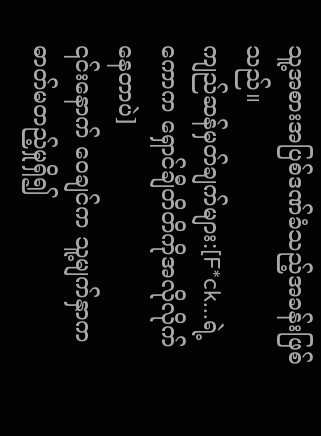သူ့အစားအပြစ်ဒဏ်ခံသည့်အခန်းဖြစ်သည်။
ကျည်ဆန်မှတ်ချက်များ:[F*ck...ရဲ့ကောက ရှောင်ချီတိတိကိုအလိုလိုက်နေတာပဲ]
၎င်းနောက် ဝေချင်က သူ့မျက်နှာကဓာတ်မတည့်မှုရှိ၍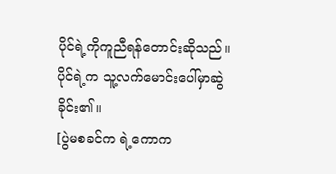ပိုင်ရဲ့ကိုကူညီရန်တောင်းဆိုသည်။ပိုင်ရဲ့က သူ့လက်မောင်းပေါ်မှာဆွဲခိုင်း၏။
[ပွဲမစခင်က ရဲ့ကောက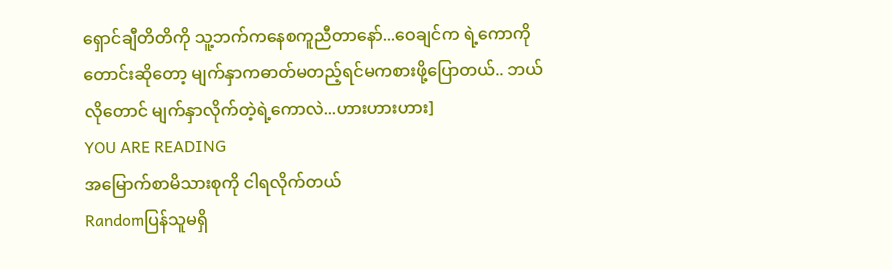ရှောင်ချီတိတိကို သူ့ဘက်ကနေစကူညီတာနော်...ဝေချင်က ရဲ့ကောကိုတောင်းဆိုတော့ မျက်နှာကဓာတ်မတည့်ရင်မကစားဖို့ပြောတယ်.. ဘယ်လိုတောင် မျက်နှာလိုက်တဲ့ရဲ့ကောလဲ...ဟားဟားဟား]
YOU ARE READING
အမြောက်စာမိသားစုကို ငါရလိုက်တယ်
Randomပြန်သူမရှိ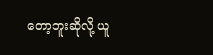တော့ဘူးဆိုလို့ ယူ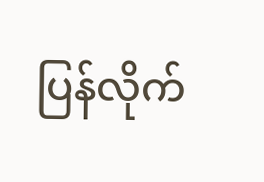ပြန်လိုက်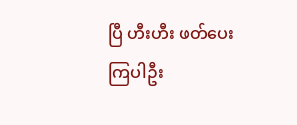ပြီ ဟီးဟီး ဖတ်ပေးကြပါဦး